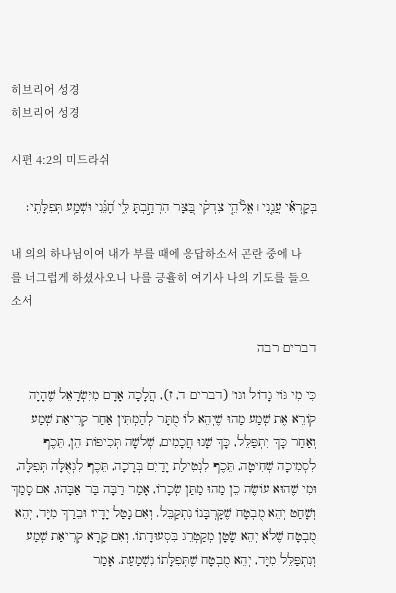히브리어 성경
히브리어 성경

시편 4:2의 미드라쉬

בְּקָרְאִ֡י עֲנֵ֤נִי ׀ אֱלֹ֘הֵ֤י צִדְקִ֗י בַּ֭צָּר הִרְחַ֣בְתָּ לִּ֑י חָ֝נֵּ֗נִי וּשְׁמַ֥ע תְּפִלָּתִֽי׃

내 의의 하나님이여 내가 부를 때에 응답하소서 곤란 중에 나를 너그럽게 하셨사오니 나를 긍휼히 여기사 나의 기도를 들으소서

דברים רבה

כִּי מִי גּוֹי גָדוֹל וגו' (דברים ד, ז), הֲלָכָה אָדָם מִיִּשְׂרָאֵל שֶׁהָיָה קוֹרֵא אֶת שְׁמַע מַהוּ שֶׁיְהֵא לוֹ מֻתָּר לְהַמְתִּין אַחַר קְרִיאַת שְׁמַע וְאַחַר כָּךְ יִתְפַּלֵּל, כָּךְ שָׁנוּ חֲכָמִים, שְׁלשָׁה תְּכִיפוֹת הֵן, תֵּכֶף לִסְמִיכָה שְׁחִיטָה, תֵּכֶף לִנְטִילַת יָדַיִם בְּרָכָה, תֵּכֶף לִגְאֻלָּה תְּפִלָּה, וּמִי שֶׁהוּא עוֹשֶׂה כֵן מַהוּ מַתַּן שְׂכָרוֹ, אָמַר רַבָּה בַּר אַבָּהוּ, אִם סָמַךְ וְשָׁחַט יְהֵא מֻבְטָח שֶׁקָּרְבָּנוֹ נִתְקַבֵּל. וְאִם נָטַל יָדָיו וּבֵרַךְ מִיָּד, יְהֵא מֻבְטָח שֶׁלֹא יְהֵא שָׂטָן מְקַטְרֵג בִּסְעוּדָתוֹ. וְאִם קָרָא קְרִיאַת שְׁמַע וְנִתְפַּלֵּל מִיָּד, יְהֵא מֻבְטָח שֶׁתְּפִלָּתוֹ נִשְׁמַעַת. אָמַר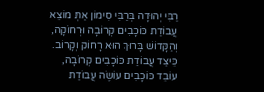רַבִּי יְהוּדָה בְּרַבִּי סִימוֹן אַתְּ מוֹצֵא עֲבוֹדַת כּוֹכָבִים קְרוֹבָה וּרְחוֹקָה, וְהַקָּדוֹשׁ בָּרוּךְ הוּא רָחוֹק וְקָרוֹב. כֵּיצַד עֲבוֹדַת כּוֹכָבִים קְרוֹבָה, עוֹבֵד כּוֹכָבִים עוֹשֶׂה עֲבוֹדַת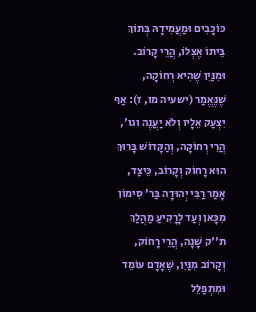כּוֹכָבִים וּמַעֲמִידָהּ בְּתוֹךְ בֵּיתוֹ אֶצְלוֹ, הֲרֵי קָרוֹב. וּמִנַּיִן שֶׁהִיא רְחוֹקָה, שֶׁנֶּאֱמַר (ישעיה מו, ז): אַף יִצְעַק אֵלָיו וְלֹא יַעֲנֶה וגו', הֲרֵי רְחוֹקָה, וְהַקָּדוֹשׁ בָּרוּךְ הוּא רָחוֹק וְקָרוֹב, כֵּיצַד, אָמַר רַבִּי יְהוּדָה בַּר' סִימוֹן מִכָּאן וְעַד לָרָקִיעַ מַהֲלַךְ ת''ק שָׁנָה, הֲרֵי רָחוֹק, וְקָרוֹב מִנַּיִן, שֶׁאָדָם עוֹמֵד וּמִתְפַּלֵּל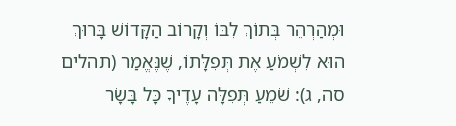וּמְהַרְהֵר בְּתוֹךְ לִבּוֹ וְקָרוֹב הַקָּדוֹשׁ בָּרוּךְ הוּא לִשְׁמֹעַ אֶת תְּפִלָּתוֹ, שֶׁנֶּאֱמַר (תהלים סה, ג): שֹׁמֵעַ תְּפִלָּה עָדֶיךָ כָּל בָּשָׂר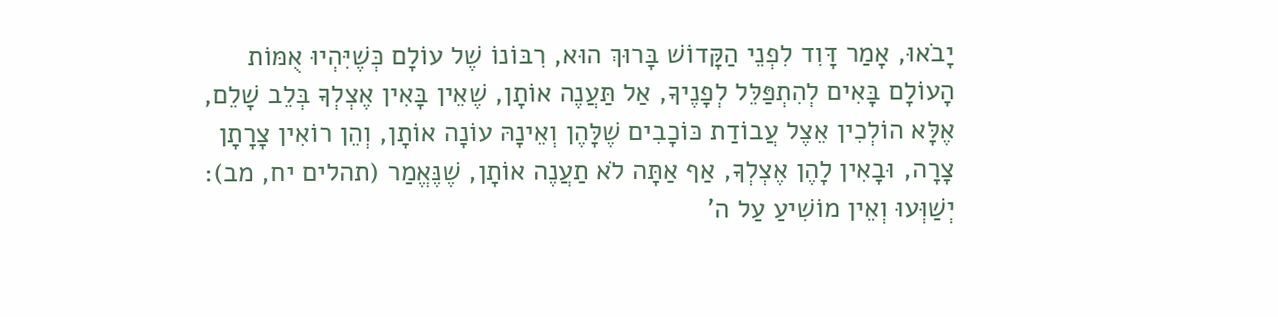יָבֹאוּ, אָמַר דָּוִד לִפְנֵי הַקָּדוֹשׁ בָּרוּךְ הוּא, רִבּוֹנוֹ שֶׁל עוֹלָם כְּשֶׁיִּהְיוּ אֻמּוֹת הָעוֹלָם בָּאִים לְהִתְפַּלֵּל לְפָנֶיךָ, אַל תַּעֲנֶה אוֹתָן, שֶׁאֵין בָּאִין אֶצְלְךָ בְּלֵב שָׁלֵם, אֶלָּא הוֹלְכִין אֵצֶל עֲבוֹדַת כּוֹכָבִים שֶׁלָּהֶן וְאֵינָהּ עוֹנָה אוֹתָן, וְהֵן רוֹאִין צָרָתָן צָרָה, וּבָאִין לָהֶן אֶצְלְךָ, אַף אַתָּה לֹא תַעֲנֶה אוֹתָן, שֶׁנֶּאֱמַר (תהלים יח, מב): יְשַׁוְּעוּ וְאֵין מוֹשִׁיעַ עַל ה'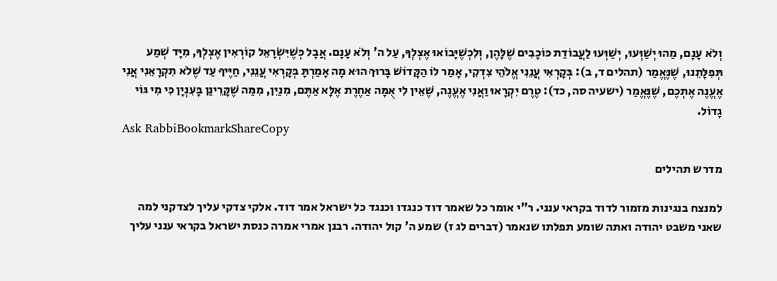וְלֹא עָנָם, מַהוּ יְשַׁוְּעוּ, יְשַׁוְּעוּ לַעֲבוֹדַת כּוֹכָבִים שֶׁלָּהֶן, וְלִכְשֶׁיָּבוֹאוּ אֶצְלְךָ, עַל ה' וְלֹא עָנָם. אֲבָל כְּשֶׁיִּשְׂרָאֵל קוֹרְאִין אֶצְלְךָ, מִיָּד שְׁמַע תְּפִלָּתֵנוּ, שֶׁנֶּאֱמַר (תהלים ד, ב): בְּקָרְאִי עֲנֵנִי אֱלֹהֵי צִדְקִי, אָמַר לוֹ הַקָּדוֹשׁ בָּרוּךְ הוּא מָה אָמַרְתָּ בְּקָרְאִי עֲנֵנִי, חַיֶּיךָ עַד שֶׁלֹא תִקְרָאֵנִי אֲנִי אֶעֱנֶה אֶתְכֶם, שֶׁנֶּאֱמַר (ישעיה סה, כד): טֶרֶם יִקְרָאוּ וַאֲנִי אֶעֱנֶה, שֶׁאֵין לִי אֻמָּה אַחֶרֶת אֶלָּא אַתֶּם, מִנַיִן, מִמַּה שֶׁקָּרֵינַן בָּעִנְיָן כִּי מִי גּוֹי גָדוֹל.
Ask RabbiBookmarkShareCopy

מדרש תהילים

למנצח בנגינות מזמור לדוד בקראי ענני. ר"י אומר כל שאמר דוד כנגדו וכנגד כל ישראל אמר דוד. אלקי צדקי עליך לצדקני למה שאני משבט יהודה ואתה שומע תפלתו שנאמר (דברים לג ז) שמע ה' קול יהודה. רבנן אמרי אמרה כנסת ישראל בקראי ענני עליך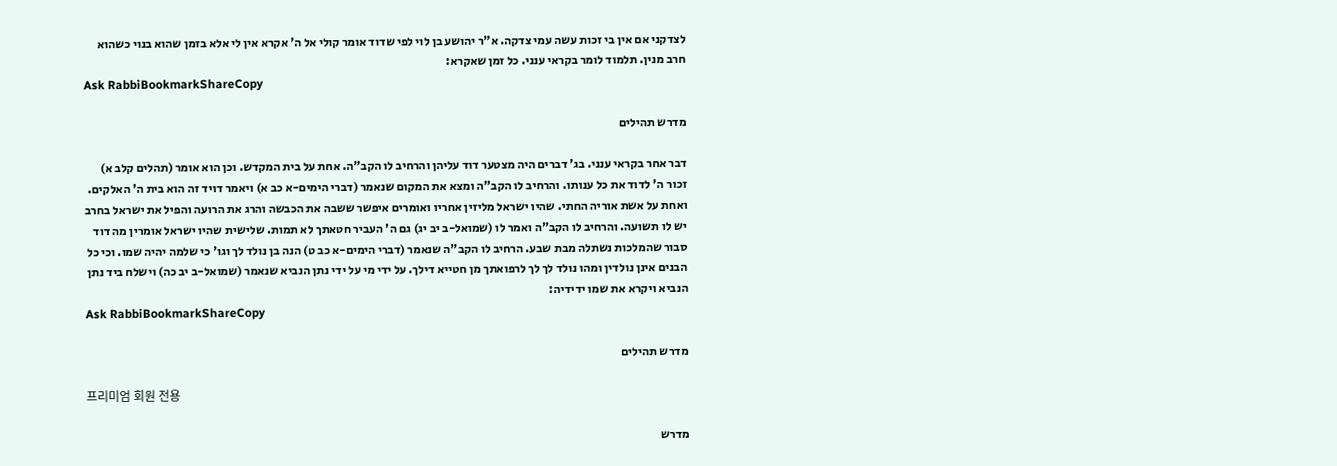לצדקני אם אין בי זכות עשה עמי צדקה. א"ר יהושע בן לוי לפי שדוד אומר קולי אל ה' אקרא אין לי אלא בזמן שהוא בנוי כשהוא חרב מנין. תלמוד לומר בקראי ענני. כל זמן שאקרא:
Ask RabbiBookmarkShareCopy

מדרש תהילים

דבר אחר בקראי ענני. בג' דברים היה מצטער דוד עליהן והרחיב לו הקב"ה. אחת על בית המקדש. וכן הוא אומר (תהלים קלב א) זכור ה' לדוד את כל ענותו. והרחיב לו הקב"ה ומצא את המקום שנאמר (דברי הימים-א כב א) ויאמר דויד זה הוא בית ה' האלקים. ואחת על אשת אוריה החתי. שהיו ישראל מליזין אחריו ואומרים איפשר ששבה את הכבשה והרג את הרועה והפיל את ישראל בחרב יש לו תשועה. והרחיב לו הקב"ה ואמר לו (שמואל-ב יב יג) גם ה' העביר חטאתך לא תמות. שלישית שהיו ישראל אומרין מה דוד סבור שהמלכות נשתלה מבת שבע. הרחיב לו הקב"ה שנאמר (דברי הימים-א כב ט) הנה בן נולד לך וגו' כי שלמה יהיה שמו. וכי כל הבנים אינן נולדין ומהו נולד לך לך לרפואתך מן חטייא דילך. על ידי מי על ידי נתן הנביא שנאמר (שמואל-ב יב כה) וישלח ביד נתן הנביא ויקרא את שמו ידידיה:
Ask RabbiBookmarkShareCopy

מדרש תהילים

프리미엄 회원 전용

מדרש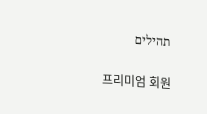תהילים

프리미엄 회원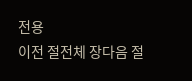전용
이전 절전체 장다음 절